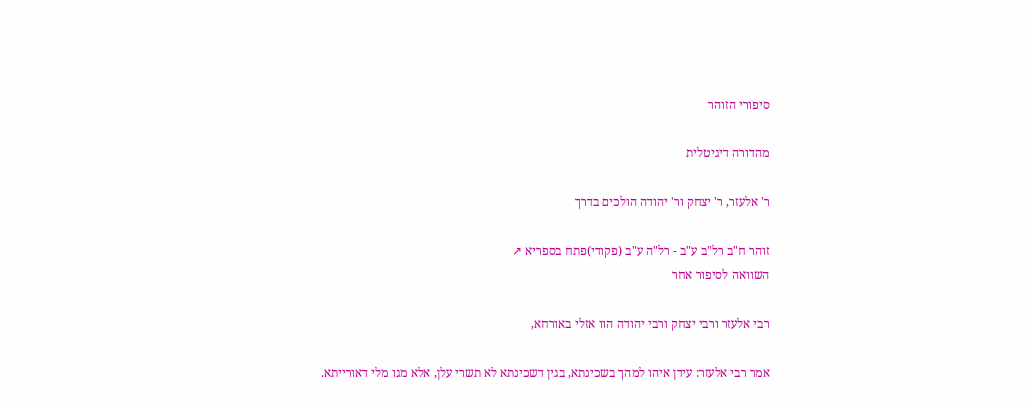סיפורי הזוהר

מהדורה דיגיטלית

ר' אלעזר, ר' יצחק ור' יהודה הולכים בדרך

זוהר ח"ב רל"ב ע"ב - רל"ה ע"ב (פקודי)פתח בספריא ↗
השוואה לסיפור אחר

רבי אלעזר ורבי יצחק ורבי יהודה הוו אזלי באורחא,

אמר רבי אלעזר: עידן איהו למהך בשכינתא, בגין דשכינתא לא תשרי עלן, אלא מגו מלי דאורייתא.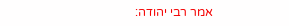אמר רבי יהודה: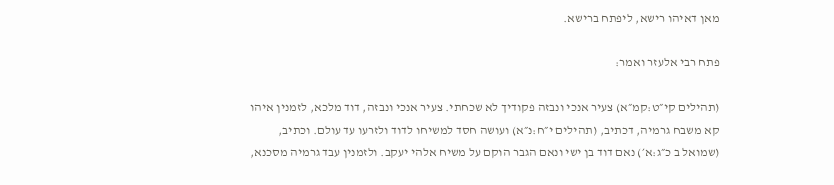מאן דאיהו רישא, ליפתח ברישא.

פתח רבי אלעזר ואמר:

(תהילים קי״ט:קמ״א) צעיר אנכי ונבזה פקודיך לא שכחתי. צעיר אנכי ונבזה, דוד מלכא, לזמנין איהו קא משבח גרמיה, דכתיב, (תהילים י״ח:נ״א) ועושה חסד למשיחו לדוד ולזרעו עד עולם. וכתיב, (שמואל ב כ״ג:א׳) נאם דוד בן ישי ונאם הגבר הוקם על משיח אלהי יעקב. ולזמנין עבד גרמיה מסכנא,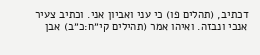דכתיב, (תהלים פו) כי עני ואביון אני. וכתיב צעיר אנכי ונבזה. ואיהו אמר (תהילים קי״ח:כ״ב) אבן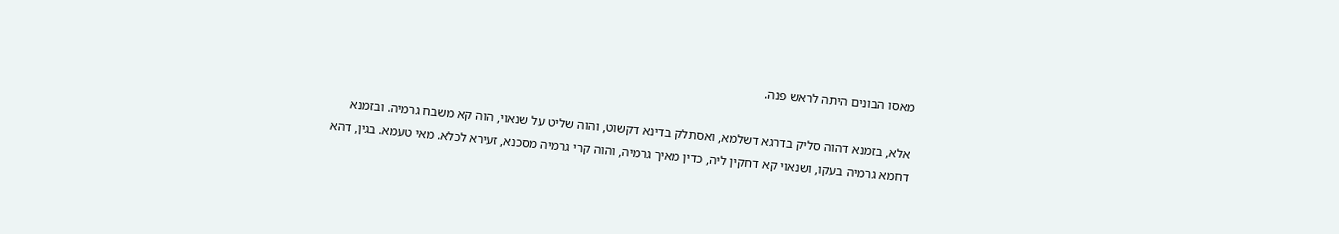מאסו הבונים היתה לראש פנה.

אלא, בזמנא דהוה סליק בדרגא דשלמא, ואסתלק בדינא דקשוט, והוה שליט על שנאוי, הוה קא משבח גרמיה. ובזמנא דחמא גרמיה בעקו, ושנאוי קא דחקין ליה, כדין מאיך גרמיה, והוה קרי גרמיה מסכנא, זעירא לכלא. מאי טעמא. בגין, דהא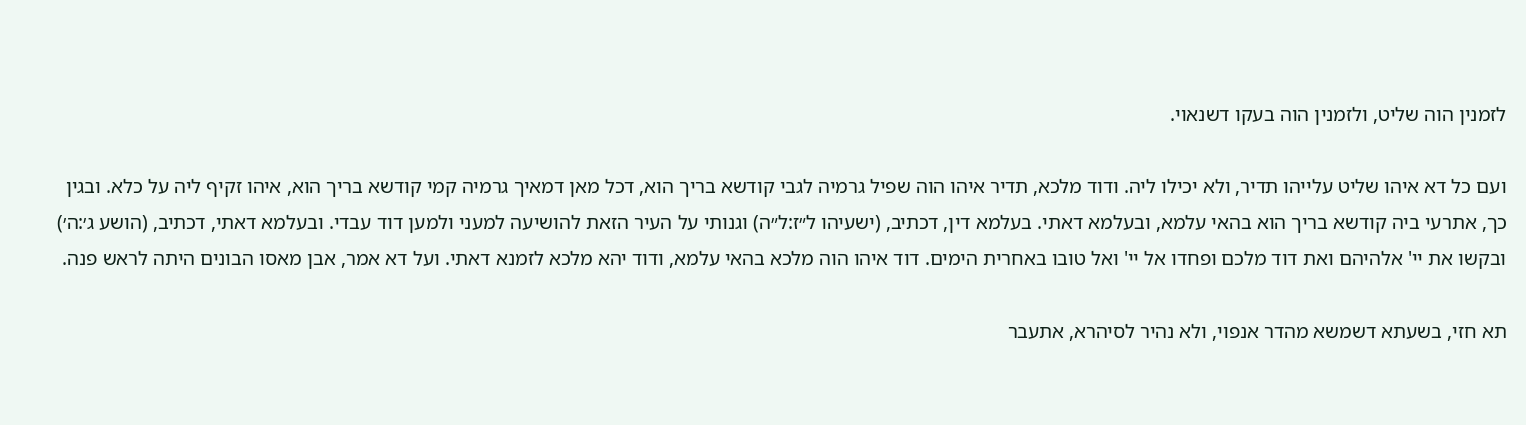לזמנין הוה שליט, ולזמנין הוה בעקו דשנאוי.

ועם כל דא איהו שליט עלייהו תדיר, ולא יכילו ליה. ודוד מלכא, תדיר איהו הוה שפיל גרמיה לגבי קודשא בריך הוא, דכל מאן דמאיך גרמיה קמי קודשא בריך הוא, איהו זקיף ליה על כלא. ובגין כך, אתרעי ביה קודשא בריך הוא בהאי עלמא, ובעלמא דאתי. בעלמא דין, דכתיב, (ישעיהו ל״ז:ל״ה) וגנותי על העיר הזאת להושיעה למעני ולמען דוד עבדי. ובעלמא דאתי, דכתיב, (הושע ג׳:ה׳) ובקשו את יי' אלהיהם ואת דוד מלכם ופחדו אל יי' ואל טובו באחרית הימים. דוד איהו הוה מלכא בהאי עלמא, ודוד יהא מלכא לזמנא דאתי. ועל דא אמר, אבן מאסו הבונים היתה לראש פנה.

תא חזי, בשעתא דשמשא מהדר אנפוי, ולא נהיר לסיהרא, אתעבר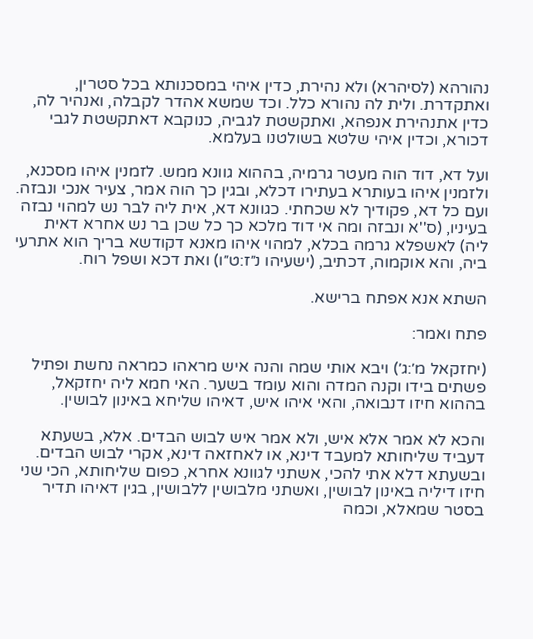נהורהא (לסיהרא) ולא נהירת, כדין איהי במסכנותא בכל סטרין, ואתקדרת. ולית לה נהורא כלל. וכד שמשא אהדר לקבלה, ואנהיר לה, כדין אתנהירת אנפהא, ואתקשטת לגביה, כנוקבא דאתקשטת לגבי דכורא, וכדין איהי שלטא בשולטנו בעלמא.

ועל דא, דוד הוה מעטר גרמיה, בההוא גוונא ממש. לזמנין איהו מסכנא, ולזמנין איהו בעותרא בעתירו דכלא, ובגין כך הוה אמר, צעיר אנכי ונבזה. ועם כל דא, פקודיך לא שכחתי. כגוונא דא, אית ליה לבר נש למהוי נבזה בעיניו, (ס''א ונבזה ומה אי דוד מלכא כך כל שכן בר נש אחרא דאית ליה) לאשפלא גרמה בכלא, למהוי איהו מאנא דקודשא בריך הוא אתרעי ביה, והא אוקמוה, דכתיב, (ישעיהו נ״ז:ט״ו) ואת דכא ושפל רוח.

השתא אנא אפתח ברישא.

פתח ואמר:

(יחזקאל מ׳:ג׳) ויבא אותי שמה והנה איש מראהו כמראה נחשת ופתיל פשתים בידו וקנה המדה והוא עומד בשער. האי חמא ליה יחזקאל, בההוא חיזו דנבואה, והאי איהו איש, דאיהו שליחא באינון לבושין.

והכא לא אמר אלא איש, ולא אמר איש לבוש הבדים. אלא, בשעתא דעביד שליחותא למעבד דינא, או לאחזאה דינא, אקרי לבוש הבדים. ובשעתא דלא אתי להכי, אשתני לגוונא אחרא, כפום שליחותא, הכי שני חיזו דיליה באינון לבושין, ואשתני מלבושין ללבושין, בגין דאיהו תדיר בסטר שמאלא, וכמה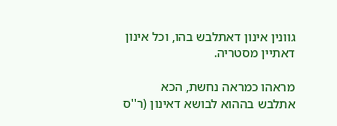גוונין אינון דאתלבש בהו, וכל אינון דאתיין מסטריה.

מראהו כמראה נחשת, הכא אתלבש בההוא לבושא דאינון (ר''ס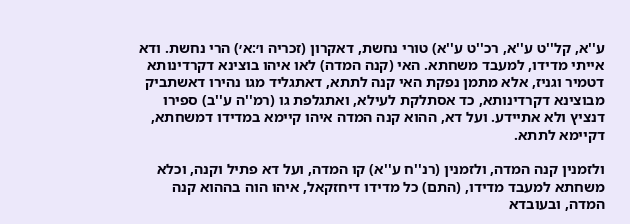ע''א, קל''ט ע''א, רכ''ט ע''א) טורי נחשת, דאקרון (זכריה ו׳:א׳) הרי נחשת. ודא אייתי מדידו, למעבד משחתא. האי (קנה המדה) לאו איהו בוצינא דקרדינותא דטמיר וגניז, אלא מתמן נפקת האי קנה לתתא, דאתגליד מגו נהירו דאשתביק מבוצינא דקרדינותא, כד אסתלקת לעילא, ואתגלפת גו (רמ''ה ע''ב) ספירו דנציץ ולא אתיידע. ועל דא, ההוא קנה המדה איהו קיימא במדידו דמשחתא, דקיימא לתתא.

ולזמנין קנה המדה, ולזמנין (רנ''ח ע''א) קו המדה, ועל דא פתיל וקנה, וכלא משחתא למעבד מדידו, (התם) כל מדידו דיחזקאל, איהו הוה בההוא קנה המדה, ובעובדא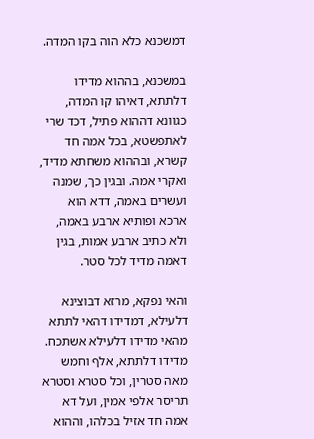דמשכנא כלא הוה בקו המדה.

במשכנא, בההוא מדידו דלתתא, דאיהו קו המדה, כגוונא דההוא פתיל, דכד שרי לאתפשטא, בכל אמה חד קשרא, ובההוא משחתא מדיד, ואקרי אמה. ובגין כך, שמנה ועשרים באמה, דדא הוא ארכא ופותיא ארבע באמה, ולא כתיב ארבע אמות, בגין דאמה מדיד לכל סטר.

והאי נפקא, מרזא דבוצינא דלעילא, דמדידו דהאי לתתא מהאי מדידו דלעילא אשתכח. מדידו דלתתא, אלף וחמש מאה סטרין, וכל סטרא וסטרא תריסר אלפי אמין, ועל דא אמה חד אזיל בכלהו, וההוא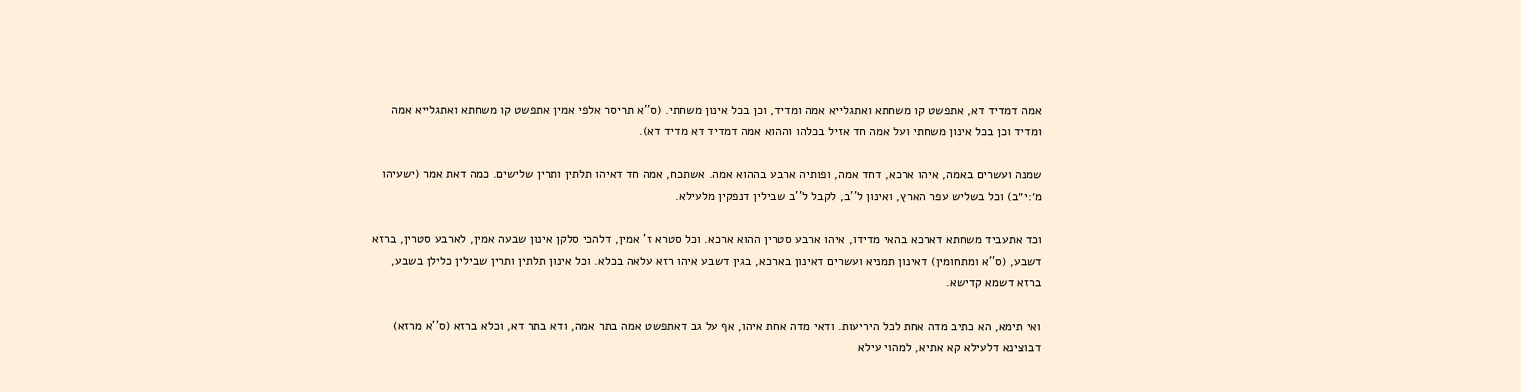אמה דמדיד דא, אתפשט קו משחתא ואתגלייא אמה ומדיד, וכן בכל אינון משחתי. (ס''א תריסר אלפי אמין אתפשט קו משחתא ואתגלייא אמה ומדיד וכן בכל אינון משחתי ועל אמה חד אזיל בכלהו וההוא אמה דמדיד דא מדיד דא).

שמנה ועשרים באמה, איהו ארכא, דחד אמה, ופותיה ארבע בההוא אמה. אשתכח, אמה חד דאיהו תלתין ותרין שלישים. כמה דאת אמר (ישעיהו מ׳:י״ב) וכל בשליש עפר הארץ, ואינון ל''ב, לקבל ל''ב שבילין דנפקין מלעילא.

וכד אתעביד משחתא דארכא בהאי מדידו, איהו ארבע סטרין ההוא ארכא. וכל סטרא ז' אמין, דלהכי סלקן אינון שבעה אמין, לארבע סטרין, ברזא דשבע, (ס''א ומתחומין) דאינון תמניא ועשרים דאינון בארכא, בגין דשבע איהו רזא עלאה בכלא. וכל אינון תלתין ותרין שבילין כלילן בשבע, ברזא דשמא קדישא.

ואי תימא, הא כתיב מדה אחת לכל היריעות. ודאי מדה אחת איהו, אף על גב דאתפשט אמה בתר אמה, ודא בתר דא, וכלא ברזא (ס''א מרזא) דבוצינא דלעילא קא אתיא, למהוי עילא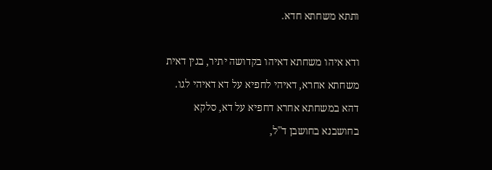ותתא משחתא חדא.

ודא איהו משחתא דאיהו בקדושה יתיר, בגין דאית משחתא אחרא, דאיהי לחפיא על דא דאיהי לגו. דהא במשחתא אחרא דחפיא על דא, סלקא בחושבנא בחושבן ד''ל,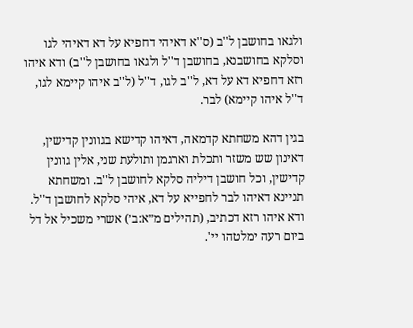ולגאו בחושבן ל''ב (ס''א דאיהי דחפיא על דא דאיהי לגו וסלקא בחושבנא, בחושבן ד''ל ולגאו בחושבן ל''ב) ודא איהו רזא דחפיא דא על דא, ל''ב לגו, ד''ל (ל''ב איהו קיימא לגו, ד''ל איהו קיימא) לבר.

בגין דהא משחתא קדמאה, דאיהו קדישא בגוונין קדישין, דאינון שש משזר ותכלת וארגמן ותולעת שני, אלין גוונין קדישין, וכל חושבן דיליה סלקא לחושבן ל''ב. ומשחתא תניינא דאיהו לבר לחפייא על דא, איהי סלקא לחושבן ד''ל. ודא איהו רזא דכתיב, (תהילים מ״א:ב׳) אשרי משכיל אל דל ביום רעה ימלטהו יי'.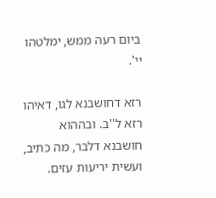ביום רעה ממש, ימלטהו יי'.

רזא דחושבנא לגו, דאיהו רזא ל''ב. ובההוא חושבנא דלבר, מה כתיב, ועשית יריעות עזים.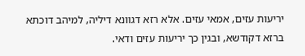יריעות עזים, אמאי עזים. אלא רזא דגוונא דיליה, למיהב דוכתא ברזא דקודשא, ובגין כך יריעות עזים ודאי.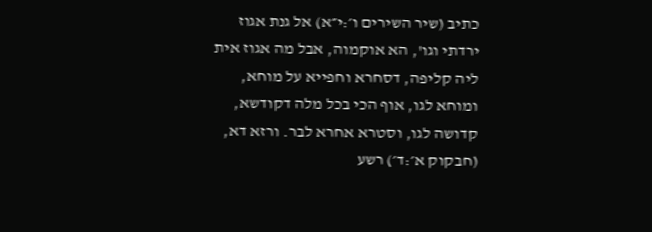כתיב (שיר השירים ו׳:י״א) אל גנת אגוז ירדתי וגו', הא אוקמוה, אבל מה אגוז אית ליה קליפה, דסחרא וחפייא על מוחא, ומוחא לגו, אוף הכי בכל מלה דקודשא, קדושה לגו, וסטרא אחרא לבר. ורזא דא, (חבקוק א׳:ד׳) רשע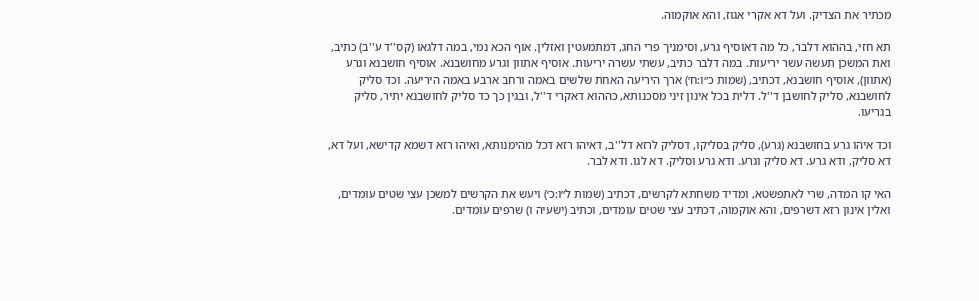מכתיר את הצדיק. ועל דא אקרי אגוז, והא אוקמוה.

תא חזי, בההוא דלבר, כל מה דאוסיף גרע, וסימניך פרי החג, דמתמעטין ואזלין. אוף הכא נמי, במה דלגאו (קס''ד ע''ב) כתיב, ואת המשכן תעשה עשר יריעות. במה דלבר כתיב, עשתי עשרה יריעות. אוסיף אתוון וגרע מחושבנא. אוסיף חושבנא וגרע (אתוון), אוסיף חושבנא, דכתיב, (שמות כ״ו:ח׳) ארך היריעה האחת שלשים באמה ורחב ארבע באמה היריעה. וכד סליק לחושבנא, סליק לחושבן ד''ל. דלית בכל אינון זיני מסכנותא, כההוא דאקרי ד''ל, ובגין כך כד סליק לחושבנא יתיר, סליק בגריעו.

וכד איהו גרע בחושבנא (גרע), סליק בסליקו, דסליק לרזא דל''ב, דאיהו רזא דכל מהימנותא, ואיהו רזא דשמא קדישא, ועל דא, דא סליק, ודא גרע. דא סליק וגרע. ודא גרע וסליק. דא לגו. ודא לבר.

האי קו המדה, שרי לאתפשטא, ומדיד משחתא לקרשים, דכתיב (שמות ל״ו:כ׳) ויעש את הקרשים למשכן עצי שטים עומדים, ואלין אינון רזא דשרפים, והא אוקמוה, דכתיב עצי שטים עומדים, וכתיב (ישעיה ו) שרפים עומדים.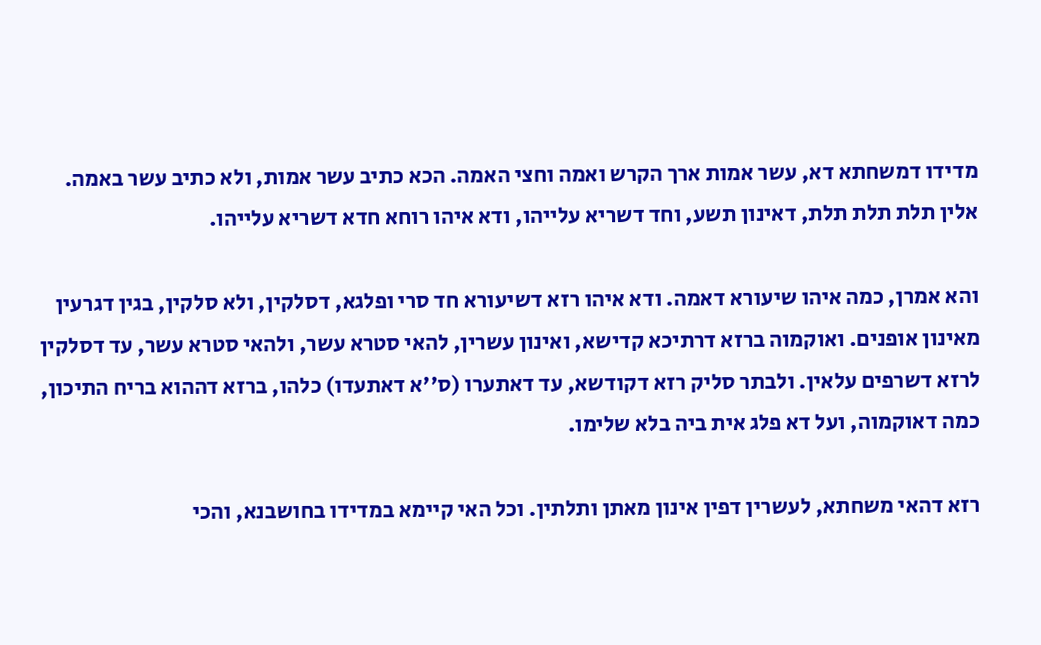מדידו דמשחתא דא, עשר אמות ארך הקרש ואמה וחצי האמה. הכא כתיב עשר אמות, ולא כתיב עשר באמה. אלין תלת תלת תלת, דאינון תשע, וחד דשריא עלייהו, ודא איהו רוחא חדא דשריא עלייהו.

והא אמרן, כמה איהו שיעורא דאמה. ודא איהו רזא דשיעורא חד סרי ופלגא, דסלקין, ולא סלקין, בגין דגרעין מאינון אופנים. ואוקמוה ברזא דרתיכא קדישא, ואינון עשרין, להאי סטרא עשר, ולהאי סטרא עשר, עד דסלקין לרזא דשרפים עלאין. ולבתר סליק רזא דקודשא, עד דאתערו (ס''א דאתעדו) כלהו, ברזא דההוא בריח התיכון, כמה דאוקמוה, ועל דא פלג אית ביה בלא שלימו.

רזא דהאי משחתא, לעשרין דפין אינון מאתן ותלתין. וכל האי קיימא במדידו בחושבנא, והכי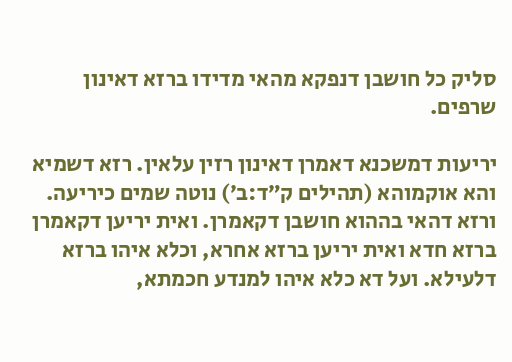סליק כל חושבן דנפקא מהאי מדידו ברזא דאינון שרפים.

יריעות דמשכנא דאמרן דאינון רזין עלאין. רזא דשמיא והא אוקמוהא (תהילים ק״ד:ב׳) נוטה שמים כיריעה. ורזא דהאי בההוא חושבן דקאמרן. ואית יריען דקאמרן ברזא חדא ואית יריען ברזא אחרא, וכלא איהו ברזא דלעילא. ועל דא כלא איהו למנדע חכמתא,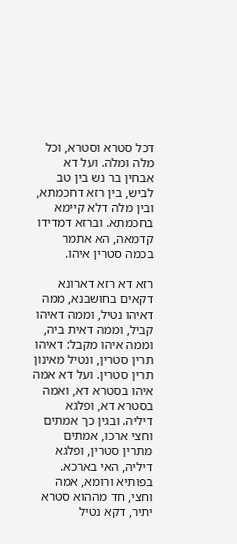דכל סטרא וסטרא, וכל מלה ומלה. ועל דא אבחין בר נש בין טב לביש, בין רזא דחכמתא, ובין מלה דלא קיימא בחכמתא. וברזא דמדידו קדמאה, הא אתמר בכמה סטרין איהו.

רזא דא רזא דארונא דקאים בחושבנא, ממה דאיהו נטיל, וממה דאיהו קביל, וממה דאית ביה, וממה איהו מקבל: דאיהו תרין סטרין, ונטיל מאינון תרין סטרין. ועל דא אמה איהו בסטרא דא, ואמה בסטרא דא, ופלגא דיליה. ובגין כך אמתים וחצי ארכו, אמתים מתרין סטרין, ופלגא דיליה, האי בארכא. בפותיא ורומא, אמה וחצי, חד מההוא סטרא יתיר, דקא נטיל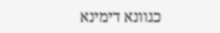כגוונא דימינא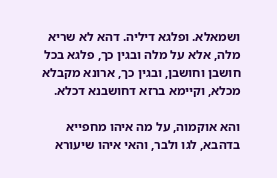ושמאלא. ופלגא דיליה. דהא לא שריא מלה, אלא על מלה ובגין כך, פלגא בכל חושבן וחושבן, ובגין כך, ארונא מקבלא מכלא, וקיימא ברזא דחושבנא דכלא.

והא אוקמוה, על מה איהו מחפייא בדהבא, לגו ולבר, והאי איהו שיעורא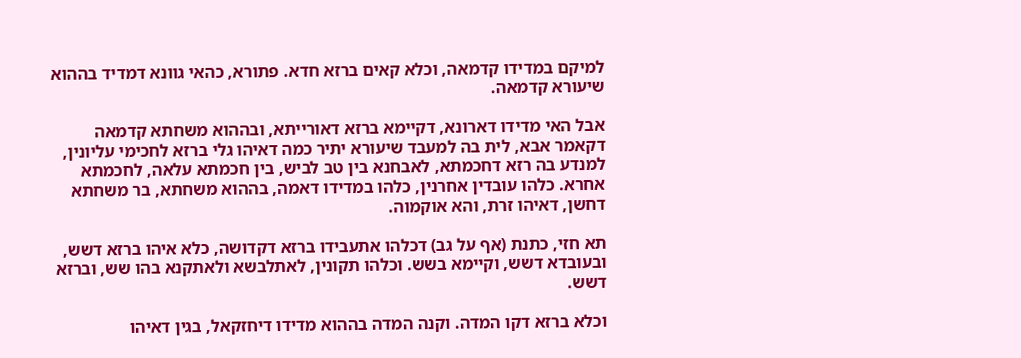למיקם במדידו קדמאה, וכלא קאים ברזא חדא. פתורא, כהאי גוונא דמדיד בההוא שיעורא קדמאה.

אבל האי מדידו דארונא, דקיימא ברזא דאורייתא, ובההוא משחתא קדמאה דקאמר אבא, לית בה למעבד שיעורא יתיר כמה דאיהו גלי ברזא לחכימי עליונין, למנדע בה רזא דחכמתא, לאבחנא בין טב לביש, בין חכמתא עלאה, לחכמתא אחרא. כלהו עובדין אחרנין, כלהו במדידו דאמה, בההוא משחתא, בר משחתא דחשן, דאיהו זרת, והא אוקמוה.

תא חזי, כתנת (אף על גב) דכלהו אתעבידו ברזא דקדושה, כלא איהו ברזא דשש, ובעובדא דשש, וקיימא בשש. וכלהו תקונין, לאתלבשא ולאתקנא בהו שש, וברזא דשש.

וכלא ברזא דקו המדה. וקנה המדה בההוא מדידו דיחזקאל, בגין דאיהו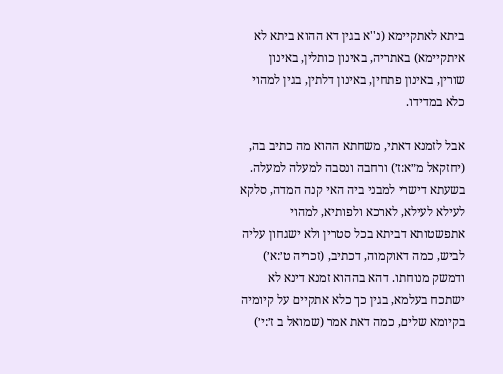ביתא לאתקיימא (נ''א בגין דא ההוא ביתא לא איתקיימא) באתריה, באינון כותלין, באינון שורין, באינון פתחין, באינון דלתין, בגין למהוי כלא במדידו.

אבל לזמנא דאתי, משחתא ההוא מה כתיב בה, (יחזקאל מ״א:ז׳) ורחבה ונסבה למעלה למעלה. בשעתא דישרי למבני ביה האי קנה המדה, סלקא לעילא לעילא, לארכא ולפותיא, למהוי אתפשטותא דביתא בכל סטרין ולא ישגחון עליה לביש, כמה דאוקמוה, דכתיב, (זכריה ט׳:א׳) ודמשק מנוחתו. דהא בההוא זמנא דינא לא ישתכח בעלמא, בגין כך כלא אתקיים על קיומיה בקיומא שלים, כמה דאת אמר (שמואל ב ז׳:י׳)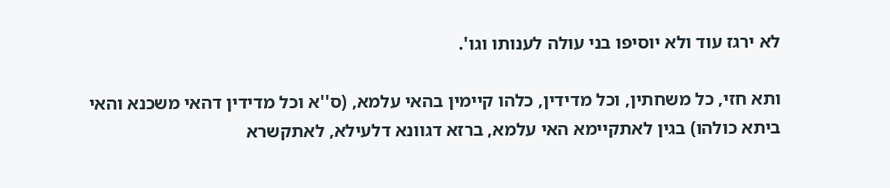לא ירגז עוד ולא יוסיפו בני עולה לענותו וגו'.

ותא חזי, כל משחתין, וכל מדידין, כלהו קיימין בהאי עלמא, (ס''א וכל מדידין דהאי משכנא והאי ביתא כולהו) בגין לאתקיימא האי עלמא, ברזא דגוונא דלעילא, לאתקשרא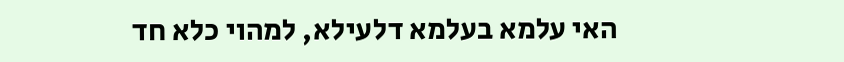האי עלמא בעלמא דלעילא, למהוי כלא חד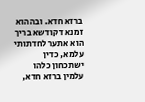ברזא חדא. ובההוא זמנא דקודשא בריך הוא אתער לחדתותי עלמא, כדין ישתכחון כלהו עלמין ברזא חדא,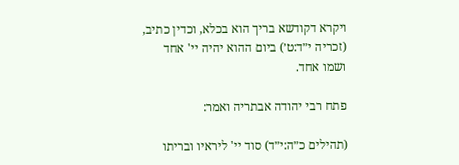ויקרא דקודשא בריך הוא בכלא, וכדין כתיב, (זכריה י״ד:ט׳) ביום ההוא יהיה יי' אחד ושמו אחד.

פתח רבי יהודה אבתריה ואמר:

(תהילים כ״ה:י״ד) סוד יי' ליראיו ובריתו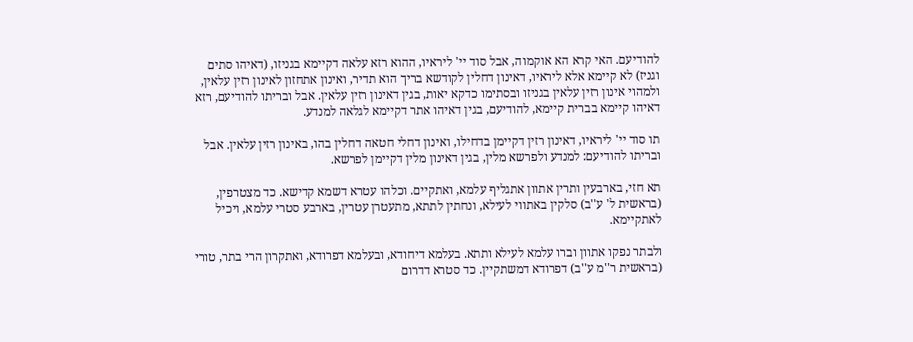להודיעם. האי קרא הא אוקמוה, אבל סוד יי' ליראיו, ההוא רזא עלאה דקיימא בגניזו, (דאיהו סתים וגניז) לא קיימא אלא ליראיו, דאינון דחלין לקודשא בריך הוא תדיר, ואינון אתחזון לאינון רזין עלאין, ולמהוי אינון רזין עלאין בגניזו ובסתימו כדקא יאות, בגין דאינון רזין עלאין. אבל ובריתו להודיעם, רזא דאיהו קיימא בברית קיימא, להודיעם, בגין דאיהו אתר דקיימא לגלאה למנדע.

תו סוד יי' ליראיו, דאינון רזין דקיימן בדחילו, ואינון דחלי חטאה דחלין בהו, באינון רזין עלאין. אבל ובריתו להודיעם: למנדע ולפרשא מלין, בגין דאינון מלין דקיימן לפרשא.

תא חזי, בארבעין ותרין אתוון אתגליף עלמא, ואתקיים. וכלהו עטרא דשמא קדישא. כד מצטרפין, (בראשית ל' ע''ב) סלקין באתווי לעילא, ונחתין לתתא, מתעטרן עטרין, בארבע סטרי עלמא, ויכיל לאתקיימא.

ולבתר נפקו אתוון וברו עלמא לעילא ותתא. בעלמא דיחודא, ובעלמא דפרודא, ואתקרון הרי בתר, טורי (בראשית ר''מ ע''ב) דפרודא דמשתקיין. כד סטרא דדרום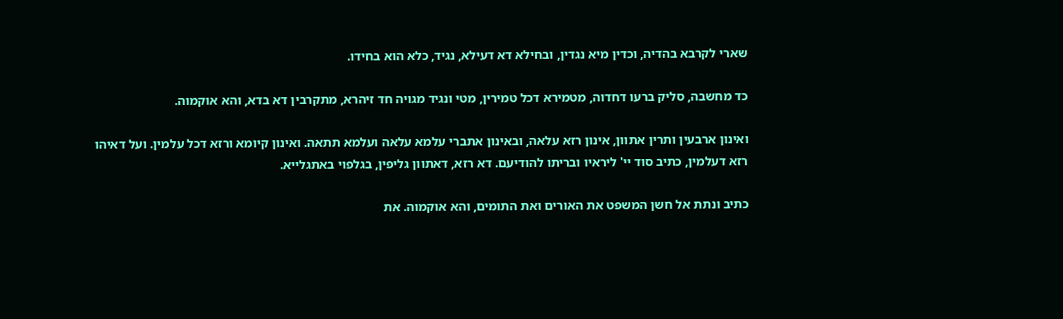שארי לקרבא בהדיה, וכדין מיא נגדין, ובחילא דא דעילא, נגיד, כלא הוא בחידו.

כד מחשבה, סליק ברעו דחדוה, מטמירא דכל טמירין, מטי ונגיד מגויה חד זיהרא, מתקרבין דא בדא, והא אוקמוה.

ואינון ארבעין ותרין אתוון, אינון רזא עלאה, ובאינון אתברי עלמא עלאה ועלמא תתאה. ואינון קיומא ורזא דכל עלמין. ועל דאיהו רזא דעלמין, כתיב סוד יי' ליראיו ובריתו להודיעם. דא רזא, דאתוון גליפין, בגלפוי באתגלייא.

כתיב ונתת אל חשן המשפט את האורים ואת התומים, והא אוקמוה. את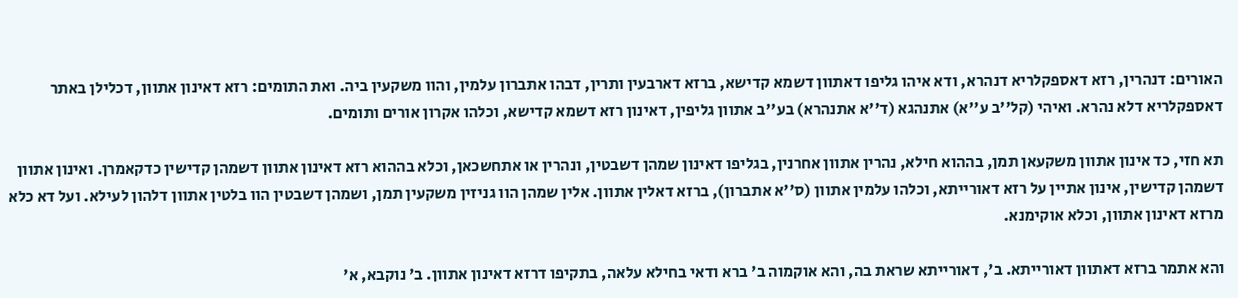האורים: דנהרין, רזא דאספקלריא דנהרא, ודא איהו גליפו דאתוון דשמא קדישא, ברזא דארבעין ותרין, דבהו אתברון עלמין, והוו משקעין ביה. ואת התומים: רזא דאינון אתוון, דכלילן באתר דאספקלריא דלא נהרא. ואיהי (קל''ב ע''א) אתנהגא (ד''א אתנהרא) בע''ב אתוון גליפין, דאינון רזא דשמא קדישא, וכלהו אקרון אורים ותומים.

תא חזי, כד אינון אתוון משקעאן תמן, בההוא חילא, נהרין אתוון אחרנין, בגליפו דאינון שמהן דשבטין, ונהרין או אתחשכאן, וכלא בההוא רזא דאינון אתוון דשמהן קדישין כדקאמרן. ואינון אתוון דשמהן קדישין, אינון אתיין על רזא דאורייתא, וכלהו עלמין אתוון (ס''א אתברון), ברזא דאלין אתוון. אלין שמהן הוו גניזין משקעין תמן, ושמהן דשבטין הוו בלטין אתוון דלהון לעילא. ועל דא כלא מרזא דאינון אתוון, וכלא אוקימנא.

והא אתמר ברזא דאתוון דאורייתא. ב', דאורייתא שראת בה, והא אוקמוה ב' ברא ודאי בחילא עלאה, בתקיפו דרזא דאינון אתוון. ב' נוקבא, א'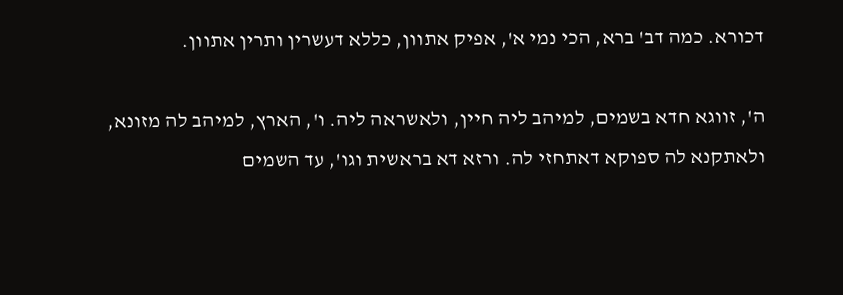דכורא. כמה דב' ברא, הכי נמי א', אפיק אתוון, כללא דעשרין ותרין אתוון.

ה', זווגא חדא בשמים, למיהב ליה חיין, ולאשראה ליה. ו', הארץ, למיהב לה מזונא, ולאתקנא לה ספוקא דאתחזי לה. ורזא דא בראשית וגו', עד השמים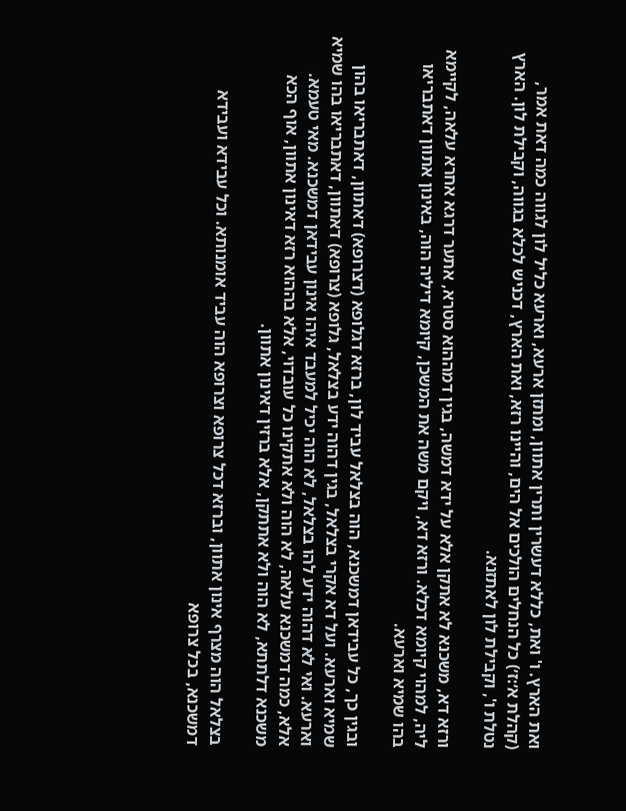ואת הארץ. ו' ואת, כללא דעשרין ותרין אתוון, ומתזן ארעא, וארעא כליל לון לגווה כמה דאת אמר, (קהלת א׳:ז׳) כל הנחלים הולכים אל הים, והיינו רזא, ואת הארץ, דכניש לכלא בגווה, וקבילת לון. הארץ נטלת ו', וקבילת לון לאתזנא.

ורזא דא, משכנא לא אתקן אלא על ידא דמשה, בגין דמההוא סטרא, אתער דרגא אחרא עלאה, לקיימא ליה, למהוי קיומא דכלא. ורזא דא, ויקם משה את המשכן, קיומא דיליה הוה, באינון אתוון דאתבריאו בהו שמיא וארעא.

ובגין כך, כל עבידאן דמשכנא, הוה בצלאל עביד לון, ברזא דגלופא (דצרופא) דאתוון, דאתבריאו בהון שמיא וארעא. ועל דא אקרי בצלאל, בגין דהוה ידע בצלאל, גלופא (צרופא) דאתוון, דאתבריאו בהו שמיא וארעא. ואי לא דהוה ידע להו בצלאל, לא הוה יכיל למעבד איהו אינון עבידאן דמשכנא. מאי טעמא. אלא, כמה דמשכנא עלאה, לא הוה ולא אתקינו כל עובדוי, אלא בההוא רזא דאינון אתוון, אוף הכא משכנא דלתתא, לא הוה ולא אתתקן, אלא ברזין דאינון אתוון.

בצלאל הוה מצרף אינון אתוון, וברזא דכל צרופא וצרופא הוה עביד אומנותא. וכל עבידא ועבידא דמשכנא, בכל צרופא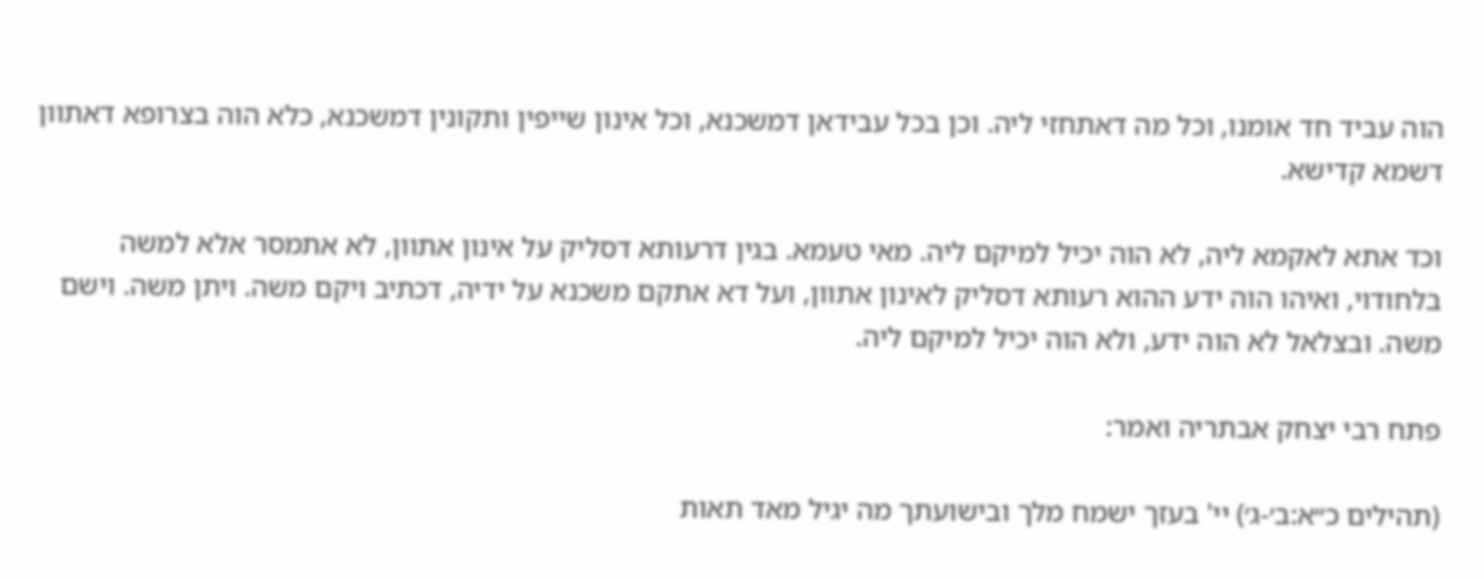הוה עביד חד אומנו, וכל מה דאתחזי ליה. וכן בכל עבידאן דמשכנא, וכל אינון שייפין ותקונין דמשכנא, כלא הוה בצרופא דאתוון דשמא קדישא.

וכד אתא לאקמא ליה, לא הוה יכיל למיקם ליה. מאי טעמא. בגין דרעותא דסליק על אינון אתוון, לא אתמסר אלא למשה בלחודוי, ואיהו הוה ידע ההוא רעותא דסליק לאינון אתוון, ועל דא אתקם משכנא על ידיה, דכתיב ויקם משה. ויתן משה. וישם משה. ובצלאל לא הוה ידע, ולא הוה יכיל למיקם ליה.

פתח רבי יצחק אבתריה ואמר:

(תהילים כ״א:ב׳-ג׳) יי' בעזך ישמח מלך ובישועתך מה יגיל מאד תאות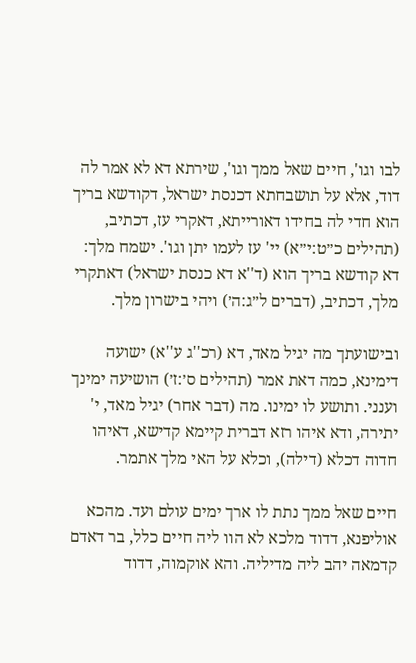לבו וגו', חיים שאל ממך וגו', שירתא דא לא אמר לה דוד, אלא על תושבחתא דכנסת ישראל, דקודשא בריך הוא חדי לה בחידו דאורייתא, דאקרי עז, דכתיב, (תהילים כ״ט:י״א) יי' עז לעמו יתן וגו'. ישמח מלך: דא קודשא בריך הוא (ד''א דא כנסת ישראל) דאתקרי מלך, דכתיב, (דברים ל״ג:ה׳) ויהי בישרון מלך.

ובישועתך מה יגיל מאד, דא (רכ''ג ע''א) ישועה דימינא, כמה דאת אמר (תהילים ס׳:ז׳) הושיעה ימינך וענני. ותושע לו ימינו. מה (דבר אחר) יגיל מאד, י' יתירה, ודא איהו רזא דברית קיימא קדישא, דאיהו חדוה דכלא (דילה), וכלא על האי מלך אתמר.

חיים שאל ממך נתת לו ארך ימים עולם ועד. מהכא אוליפנא, דדוד מלכא לא הוו ליה חיים כלל, בר דאדם קדמאה יהב ליה מדיליה. והא אוקמוה, דדוד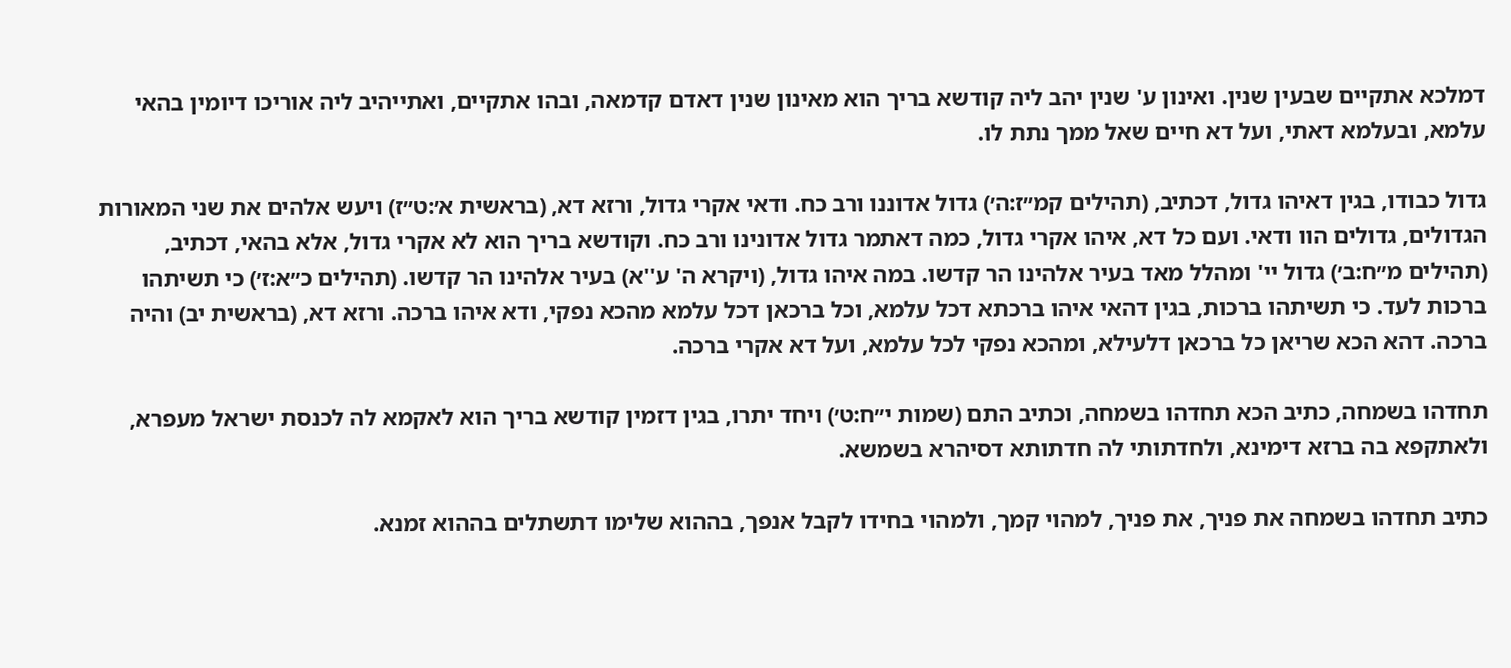דמלכא אתקיים שבעין שנין. ואינון ע' שנין יהב ליה קודשא בריך הוא מאינון שנין דאדם קדמאה, ובהו אתקיים, ואתייהיב ליה אוריכו דיומין בהאי עלמא, ובעלמא דאתי, ועל דא חיים שאל ממך נתת לו.

גדול כבודו, בגין דאיהו גדול, דכתיב, (תהילים קמ״ז:ה׳) גדול אדוננו ורב כח. ודאי אקרי גדול, ורזא דא, (בראשית א׳:ט״ז) ויעש אלהים את שני המאורות הגדולים, גדולים הוו ודאי. ועם כל דא, איהו אקרי גדול, כמה דאתמר גדול אדונינו ורב כח. וקודשא בריך הוא לא אקרי גדול, אלא בהאי, דכתיב, (תהילים מ״ח:ב׳) גדול יי' ומהלל מאד בעיר אלהינו הר קדשו. במה איהו גדול, (ויקרא ה' ע''א) בעיר אלהינו הר קדשו. (תהילים כ״א:ז׳) כי תשיתהו ברכות לעד. כי תשיתהו ברכות, בגין דהאי איהו ברכתא דכל עלמא, וכל ברכאן דכל עלמא מהכא נפקי, ודא איהו ברכה. ורזא דא, (בראשית יב) והיה ברכה. דהא הכא שריאן כל ברכאן דלעילא, ומהכא נפקי לכל עלמא, ועל דא אקרי ברכה.

תחדהו בשמחה, כתיב הכא תחדהו בשמחה, וכתיב התם (שמות י״ח:ט׳) ויחד יתרו, בגין דזמין קודשא בריך הוא לאקמא לה לכנסת ישראל מעפרא, ולאתקפא בה ברזא דימינא, ולחדתותי לה חדתותא דסיהרא בשמשא.

כתיב תחדהו בשמחה את פניך, את פניך, למהוי קמך, ולמהוי בחידו לקבל אנפך, בההוא שלימו דתשתלים בההוא זמנא.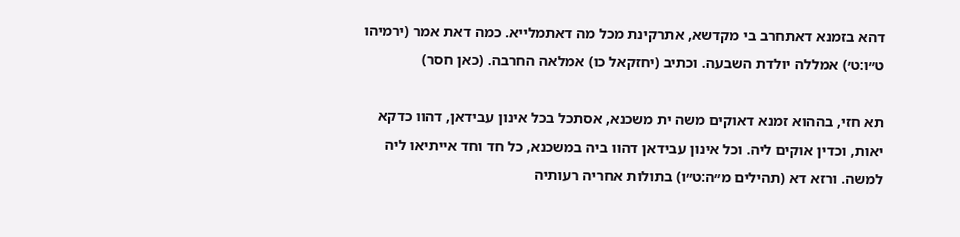דהא בזמנא דאתחרב בי מקדשא, אתרקינת מכל מה דאתמלייא. כמה דאת אמר (ירמיהו ט״ו:ט׳) אמללה יולדת השבעה. וכתיב (יחזקאל כו) אמלאה החרבה. (כאן חסר)

תא חזי, בההוא זמנא דאוקים משה ית משכנא, אסתכל בכל אינון עבידאן, דהוו כדקא יאות, וכדין אוקים ליה. וכל אינון עבידאן דהוו ביה במשכנא, כל חד וחד אייתיאו ליה למשה. ורזא דא (תהילים מ״ה:ט״ו) בתולות אחריה רעותיה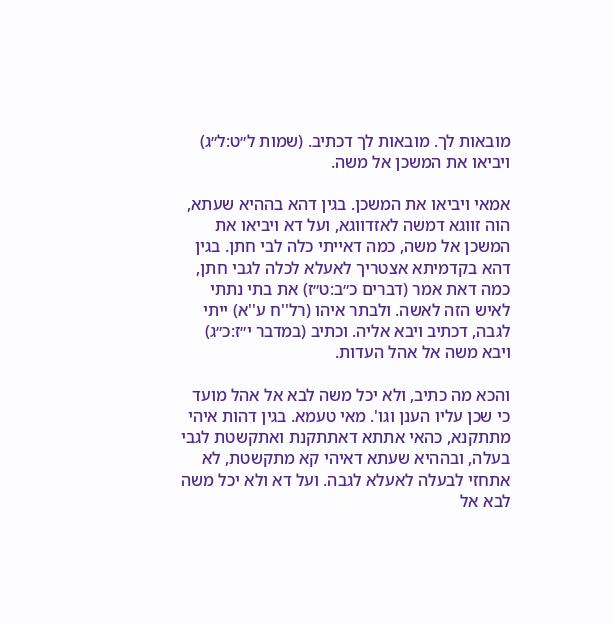מובאות לך. מובאות לך דכתיב. (שמות ל״ט:ל״ג) ויביאו את המשכן אל משה.

אמאי ויביאו את המשכן. בגין דהא בההיא שעתא, הוה זווגא דמשה לאזדווגא, ועל דא ויביאו את המשכן אל משה, כמה דאייתי כלה לבי חתן. בגין דהא בקדמיתא אצטריך לאעלא לכלה לגבי חתן, כמה דאת אמר (דברים כ״ב:ט״ז) את בתי נתתי לאיש הזה לאשה. ולבתר איהו (רל''ח ע''א) ייתי לגבה, דכתיב ויבא אליה. וכתיב (במדבר י״ז:כ״ג) ויבא משה אל אהל העדות.

והכא מה כתיב, ולא יכל משה לבא אל אהל מועד כי שכן עליו הענן וגו'. מאי טעמא. בגין דהות איהי מתתקנא, כהאי אתתא דאתתקנת ואתקשטת לגבי בעלה, ובההיא שעתא דאיהי קא מתקשטת, לא אתחזי לבעלה לאעלא לגבה. ועל דא ולא יכל משה לבא אל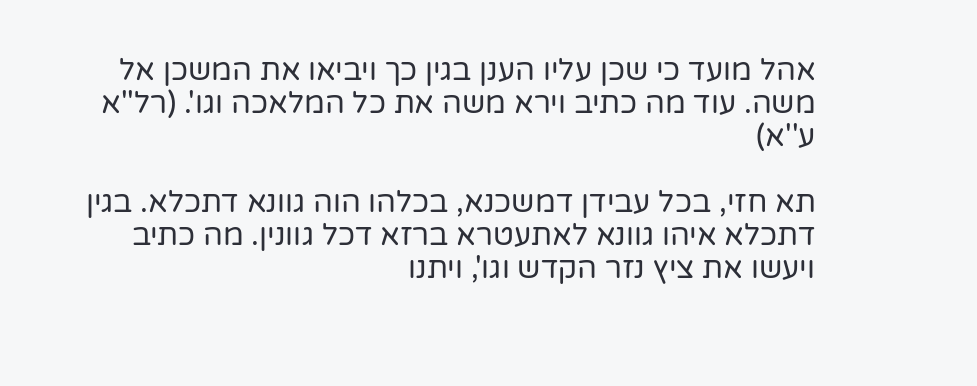אהל מועד כי שכן עליו הענן בגין כך ויביאו את המשכן אל משה. עוד מה כתיב וירא משה את כל המלאכה וגו'. (רל''א ע''א)

תא חזי, בכל עבידן דמשכנא, בכלהו הוה גוונא דתכלא. בגין דתכלא איהו גוונא לאתעטרא ברזא דכל גוונין. מה כתיב ויעשו את ציץ נזר הקדש וגו', ויתנו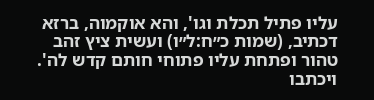עליו פתיל תכלת וגו', והא אוקמוה, ברזא דכתיב, (שמות כ״ח:ל״ו) ועשית ציץ זהב טהור ופתחת עליו פתוחי חותם קדש לה'. ויכתבו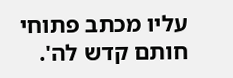עליו מכתב פתוחי חותם קדש לה'.